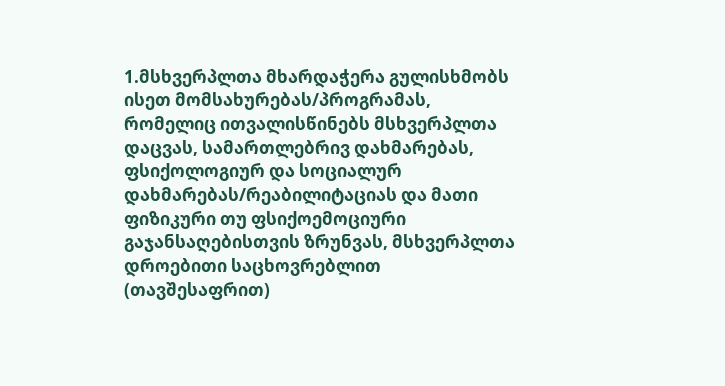1.მსხვერპლთა მხარდაჭერა გულისხმობს ისეთ მომსახურებას/პროგრამას, რომელიც ითვალისწინებს მსხვერპლთა დაცვას, სამართლებრივ დახმარებას, ფსიქოლოგიურ და სოციალურ დახმარებას/რეაბილიტაციას და მათი ფიზიკური თუ ფსიქოემოციური გაჯანსაღებისთვის ზრუნვას, მსხვერპლთა დროებითი საცხოვრებლით (თავშესაფრით)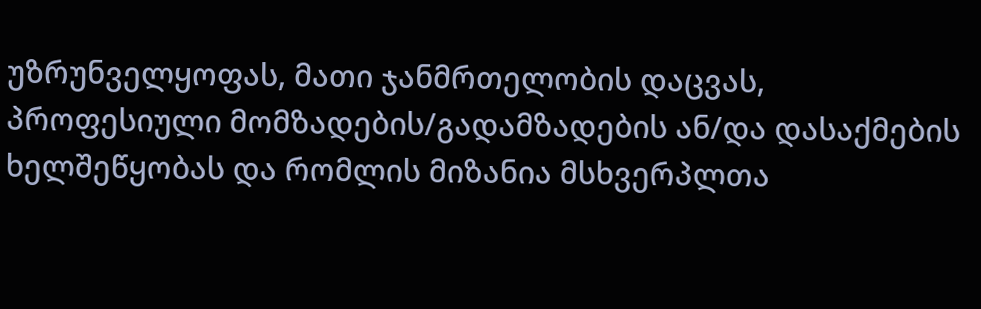უზრუნველყოფას, მათი ჯანმრთელობის დაცვას, პროფესიული მომზადების/გადამზადების ან/და დასაქმების ხელშეწყობას და რომლის მიზანია მსხვერპლთა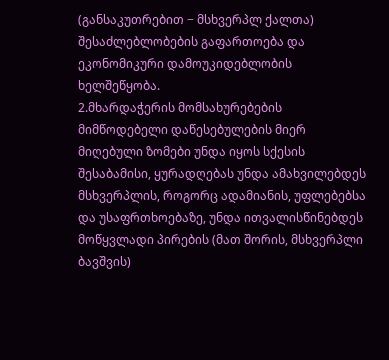(განსაკუთრებით − მსხვერპლ ქალთა) შესაძლებლობების გაფართოება და ეკონომიკური დამოუკიდებლობის ხელშეწყობა.
2.მხარდაჭერის მომსახურებების მიმწოდებელი დაწესებულების მიერ მიღებული ზომები უნდა იყოს სქესის შესაბამისი, ყურადღებას უნდა ამახვილებდეს მსხვერპლის, როგორც ადამიანის, უფლებებსა და უსაფრთხოებაზე, უნდა ითვალისწინებდეს მოწყვლადი პირების (მათ შორის, მსხვერპლი ბავშვის)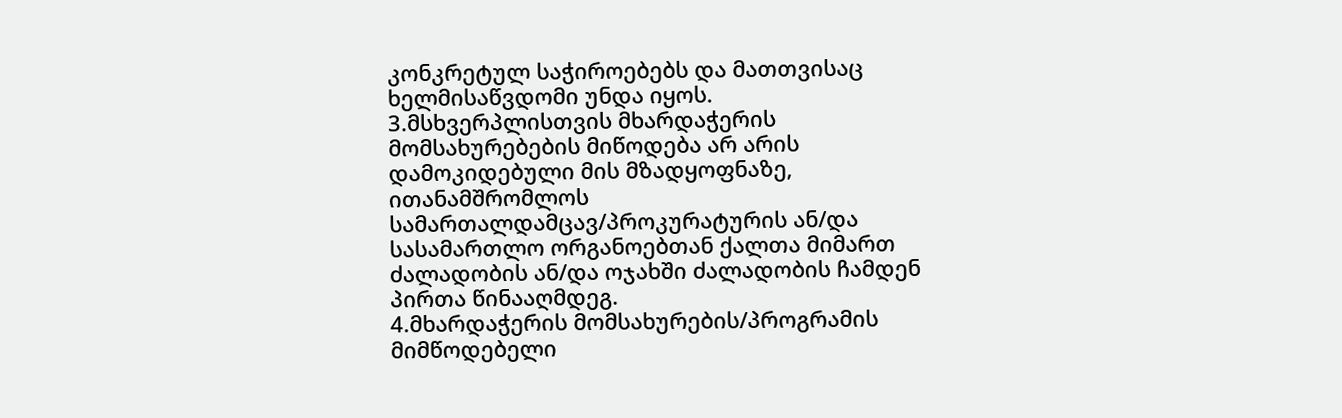კონკრეტულ საჭიროებებს და მათთვისაც ხელმისაწვდომი უნდა იყოს.
3.მსხვერპლისთვის მხარდაჭერის მომსახურებების მიწოდება არ არის დამოკიდებული მის მზადყოფნაზე, ითანამშრომლოს სამართალდამცავ/პროკურატურის ან/და სასამართლო ორგანოებთან ქალთა მიმართ ძალადობის ან/და ოჯახში ძალადობის ჩამდენ პირთა წინააღმდეგ.
4.მხარდაჭერის მომსახურების/პროგრამის მიმწოდებელი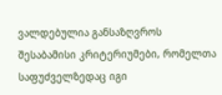ვალდებულია განსაზღვროს შესაბამისი კრიტერიუმები, რომელთა საფუძველზედაც იგი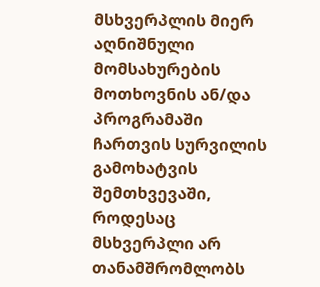მსხვერპლის მიერ აღნიშნული მომსახურების მოთხოვნის ან/და პროგრამაში ჩართვის სურვილის გამოხატვის შემთხვევაში, როდესაც მსხვერპლი არ თანამშრომლობს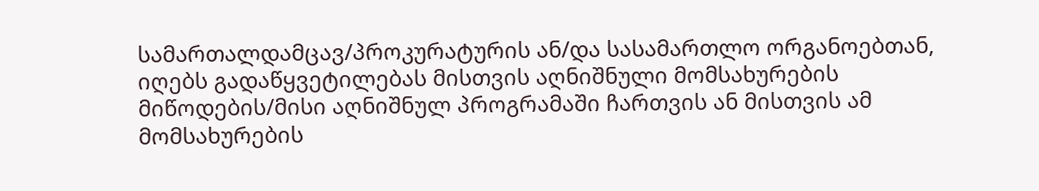სამართალდამცავ/პროკურატურის ან/და სასამართლო ორგანოებთან, იღებს გადაწყვეტილებას მისთვის აღნიშნული მომსახურების მიწოდების/მისი აღნიშნულ პროგრამაში ჩართვის ან მისთვის ამ მომსახურების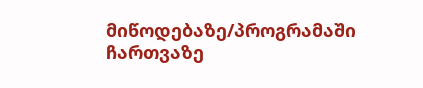მიწოდებაზე/პროგრამაში ჩართვაზე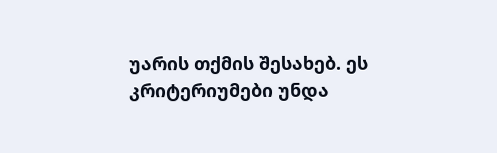უარის თქმის შესახებ. ეს კრიტერიუმები უნდა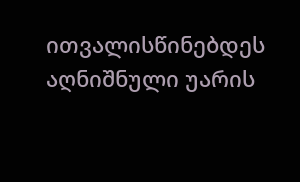ითვალისწინებდეს აღნიშნული უარის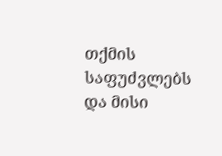თქმის საფუძვლებს და მისი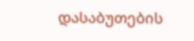დასაბუთების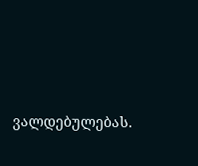ვალდებულებას.